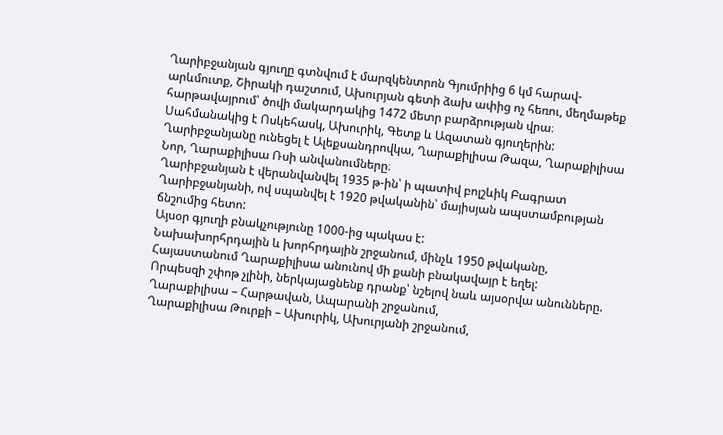Ղարիբջանյան գյուղը գտնվում է մարզկենտրոն Գյումրիից 6 կմ հարավ-արևմուտք, Շիրակի դաշտում, Ախուրյան գետի ձախ ափից ոչ հեռու, մեղմաթեք հարթավայրում՝ ծովի մակարդակից 1472 մետր բարձրության վրա։
Սահմանակից է Ոսկեհասկ, Ախուրիկ, Գետք և Ազատան գյուղերին:
Ղարիբջանյանը ունեցել է Ալեքսանդրովկա, Ղարաքիլիսա Թազա, Ղարաքիլիսա Նոր, Ղարաքիլիսա Ռսի անվանումները։
Ղարիբջանյան է վերանվանվել 1935 թ-ին՝ ի պատիվ բոլշևիկ Բագրատ Ղարիբջանյանի, ով սպանվել է 1920 թվականին՝ մայիսյան ապստամբության ճնշումից հետո:
Այսօր գյուղի բնակչությունը 1000-ից պակաս է:
Նախախորհրդային և խորհրդային շրջանում, մինչև 1950 թվականը, Հայաստանում Ղարաքիլիսա անունով մի քանի բնակավայր է եղել:
Որպեսզի շփոթ չլինի, ներկայացնենք դրանք՝ նշելով նաև այսօրվա անունները.
Ղարաքիլիսա – Հարթավան, Ապարանի շրջանում,
Ղարաքիլիսա Թուրքի – Ախուրիկ, Ախուրյանի շրջանում,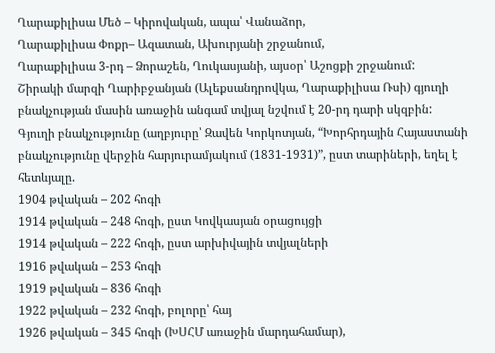Ղարաքիլիսա Մեծ – Կիրովական, ապա՝ Վանաձոր,
Ղարաքիլիսա Փոքր– Ազատան, Ախուրյանի շրջանում,
Ղարաքիլիսա 3-րդ – Ձորաշեն, Ղուկասյանի, այսօր՝ Աշոցքի շրջանում:
Շիրակի մարզի Ղարիբջանյան (Ալեքսանդրովկա, Ղարաքիլիսա Ռսի) գյուղի բնակչության մասին առաջին անգամ տվյալ նշվում է 20-րդ դարի սկզբին:
Գյուղի բնակչությունը (աղբյուրը՝ Զավեն Կորկոտյան, “Խորհրդային Հայաստանի բնակչությունը վերջին հարյուրամյակում (1831-1931)”, ըստ տարիների, եղել է հետևյալը.
1904 թվական – 202 հոգի
1914 թվական – 248 հոգի, ըստ Կովկասյան օրացույցի
1914 թվական – 222 հոգի, ըստ արխիվային տվյալների
1916 թվական – 253 հոգի
1919 թվական – 836 հոգի
1922 թվական – 232 հոգի, բոլորը՝ հայ
1926 թվական – 345 հոգի (ԽՍՀՄ առաջին մարդահամար),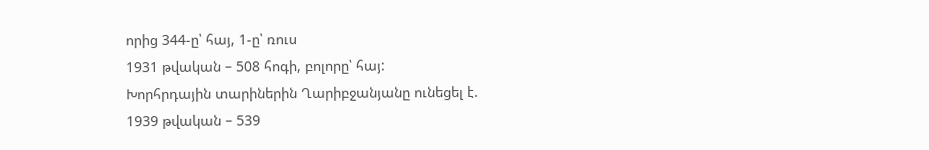որից 344-ը՝ հայ, 1-ը՝ ռուս
1931 թվական – 508 հոգի, բոլորը՝ հայ:
Խորհրդային տարիներին Ղարիբջանյանը ունեցել է.
1939 թվական – 539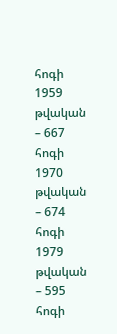հոգի
1959 թվական – 667 հոգի
1970 թվական – 674 հոգի
1979 թվական – 595 հոգի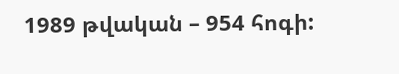1989 թվական – 954 հոգի: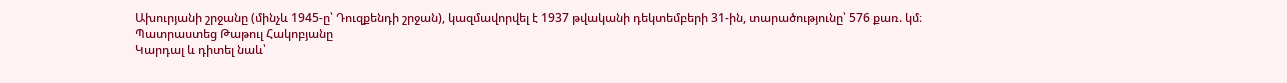Ախուրյանի շրջանը (մինչև 1945-ը՝ Դուզքենդի շրջան), կազմավորվել է 1937 թվականի դեկտեմբերի 31-ին, տարածությունը՝ 576 քառ. կմ։
Պատրաստեց Թաթուլ Հակոբյանը
Կարդալ և դիտել նաև՝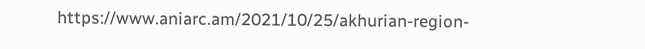https://www.aniarc.am/2021/10/25/akhurian-region-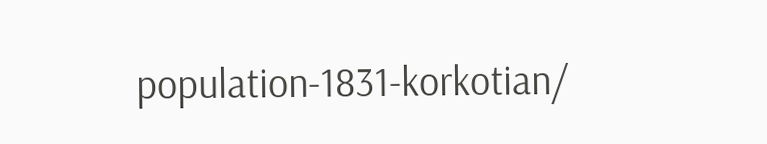population-1831-korkotian/